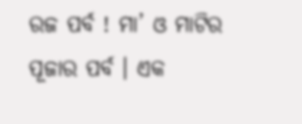ରଜ ପର୍ବ ! ମା’ ଓ ମାଟିର ପୂଜାର ପର୍ବ । ଏକ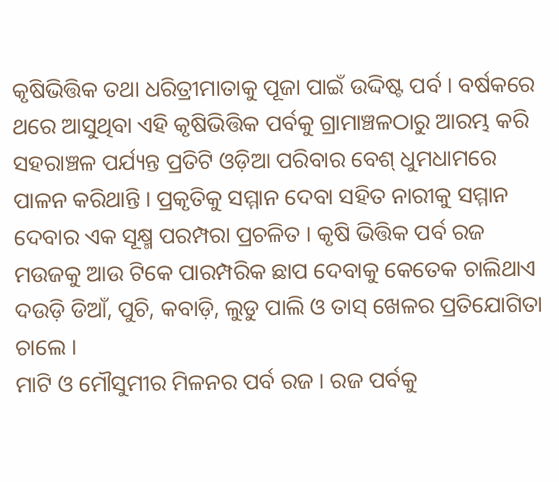କୃଷିଭିତ୍ତିକ ତଥା ଧରିତ୍ରୀମାତାକୁ ପୂଜା ପାଇଁ ଉଦ୍ଦିଷ୍ଟ ପର୍ବ । ବର୍ଷକରେ ଥରେ ଆସୁଥିବା ଏହି କୃଷିଭିତ୍ତିକ ପର୍ବକୁ ଗ୍ରାମାଞ୍ଚଳଠାରୁ ଆରମ୍ଭ କରି ସହରାଞ୍ଚଳ ପର୍ଯ୍ୟନ୍ତ ପ୍ରତିଟି ଓଡ଼ିଆ ପରିବାର ବେଶ୍ ଧୁମଧାମରେ ପାଳନ କରିଥାନ୍ତି । ପ୍ରକୃତିକୁ ସମ୍ମାନ ଦେବା ସହିତ ନାରୀକୁ ସମ୍ମାନ ଦେବାର ଏକ ସୂକ୍ଷ୍ମ ପରମ୍ପରା ପ୍ରଚଳିତ । କୃଷି ଭିତ୍ତିକ ପର୍ବ ରଜ ମଉଜକୁ ଆଉ ଟିକେ ପାରମ୍ପରିକ ଛାପ ଦେବାକୁ କେତେକ ଚାଲିଥାଏ ଦଉଡ଼ି ଡିଆଁ, ପୁଚି, କବାଡ଼ି, ଲୁଡୁ ପାଲି ଓ ତାସ୍ ଖେଳର ପ୍ରତିଯୋଗିତା ଚାଲେ ।
ମାଟି ଓ ମୌସୁମୀର ମିଳନର ପର୍ବ ରଜ । ରଜ ପର୍ବକୁ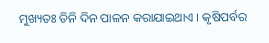ମୁଖ୍ୟତଃ ତିନି ଦିନ ପାଳନ କରାଯାଇଥାଏ । କୃଷିପର୍ବର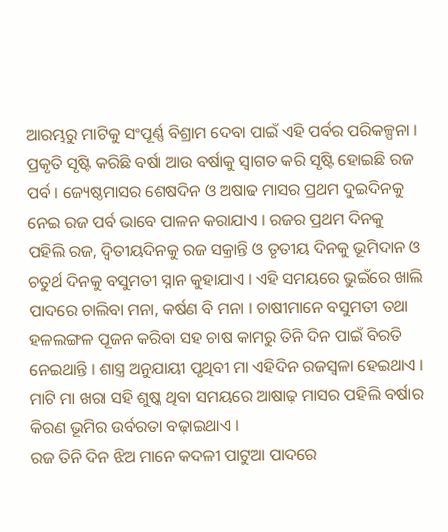ଆରମ୍ଭରୁ ମାଟିକୁ ସଂପୂର୍ଣ୍ଣ ବିଶ୍ରାମ ଦେବା ପାଇଁ ଏହି ପର୍ବର ପରିକଳ୍ପନା । ପ୍ରକୃତି ସୃଷ୍ଟି କରିଛି ବର୍ଷା ଆଉ ବର୍ଷାକୁ ସ୍ଵାଗତ କରି ସୃଷ୍ଟି ହୋଇଛି ରଜ ପର୍ବ । ଜ୍ୟେଷ୍ଠମାସର ଶେଷଦିନ ଓ ଅଷାଢ ମାସର ପ୍ରଥମ ଦୁଇଦିନକୁ ନେଇ ରଜ ପର୍ବ ଭାବେ ପାଳନ କରାଯାଏ । ରଜର ପ୍ରଥମ ଦିନକୁ ପହିଲି ରଜ, ଦ୍ଵିତୀୟଦିନକୁ ରଜ ସକ୍ରାନ୍ତି ଓ ତୃତୀୟ ଦିନକୁ ଭୂମିଦାନ ଓ ଚତୁର୍ଥ ଦିନକୁ ବସୁମତୀ ସ୍ନାନ କୁହାଯାଏ । ଏହି ସମୟରେ ଭୁଇଁରେ ଖାଲି ପାଦରେ ଚାଲିବା ମନା, କର୍ଷଣ ବି ମନା । ଚାଷୀମାନେ ବସୁମତୀ ତଥା ହଳଲଙ୍ଗଳ ପୂଜନ କରିବା ସହ ଚାଷ କାମରୁ ତିନି ଦିନ ପାଇଁ ବିରତି ନେଇଥାନ୍ତି । ଶାସ୍ତ୍ର ଅନୁଯାୟୀ ପୃଥିବୀ ମା ଏହିଦିନ ରଜସ୍ୱଳା ହେଇଥାଏ । ମାଟି ମା ଖରା ସହି ଶୁଷ୍କ ଥିବା ସମୟରେ ଆଷାଢ଼ ମାସର ପହିଲି ବର୍ଷାର କିରଣ ଭୂମିର ଉର୍ବରତା ବଢ଼ାଇଥାଏ ।
ରଜ ତିନି ଦିନ ଝିଅ ମାନେ କଦଳୀ ପାଟୁଆ ପାଦରେ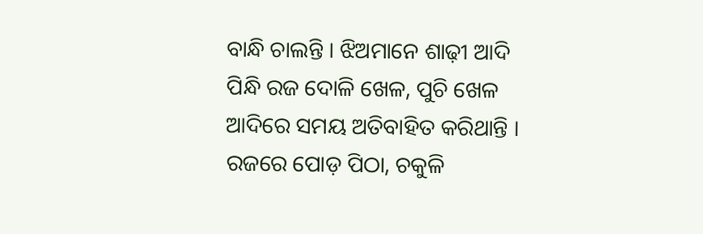ବାନ୍ଧି ଚାଲନ୍ତି । ଝିଅମାନେ ଶାଢ଼ୀ ଆଦି ପିନ୍ଧି ରଜ ଦୋଳି ଖେଳ, ପୁଚି ଖେଳ ଆଦିରେ ସମୟ ଅତିବାହିତ କରିଥାନ୍ତି । ରଜରେ ପୋଡ଼ ପିଠା, ଚକୁଳି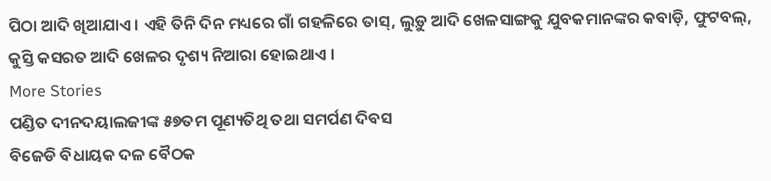ପିଠା ଆଦି ଖିଆଯାଏ । ଏହି ତିନି ଦିନ ମଧ୍ୟରେ ଗାଁ ଗହଳିରେ ତାସ୍, ଲୁଡ଼ୁ ଆଦି ଖେଳସାଙ୍ଗକୁ ଯୁବକମାନଙ୍କର କବାଡ଼ି, ଫୁଟବଲ୍, କୁସ୍ତି କସରତ ଆଦି ଖେଳର ଦୃଶ୍ୟ ନିଆରା ହୋଇଥାଏ ।
More Stories
ପଣ୍ଡିତ ଦୀନଦୟାଲଜୀଙ୍କ ୫୭ତମ ପୂଣ୍ୟତିଥି ତଥା ସମର୍ପଣ ଦିବସ
ବିଜେଡି ବିଧାୟକ ଦଳ ବୈଠକ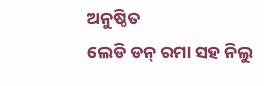ଅନୁଷ୍ଠିତ
ଲେଡି ଡନ୍ ରମା ସହ ନିଲୁ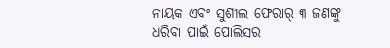ନାୟକ ଏବଂ ସୁଶୀଲ ଫେରାର୍ ୩ ଜଣଙ୍କୁ ଧରିବା ପାଇଁ ପୋଲିସର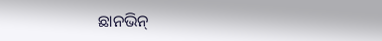ଛାନଭିନ୍